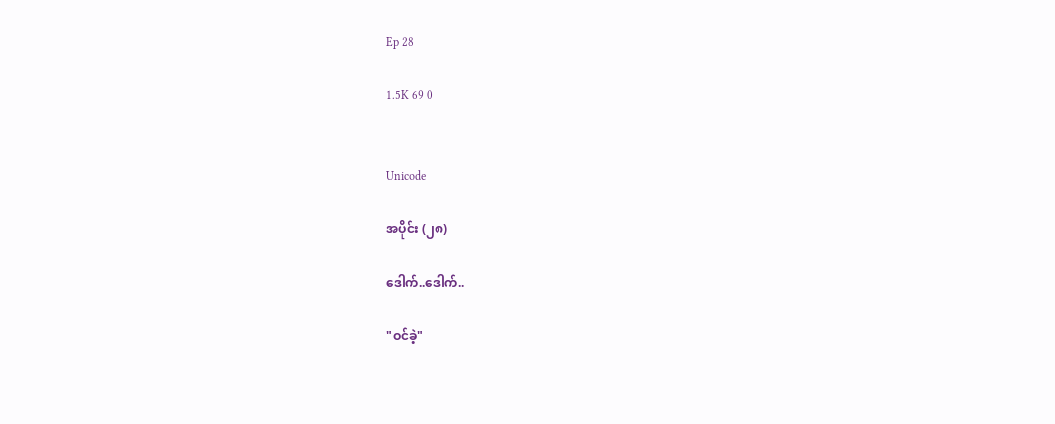Ep 28

1.5K 69 0


Unicode

အပိုင်း (၂၈)

ဒေါက်..ဒေါက်..

"ဝင်ခဲ့"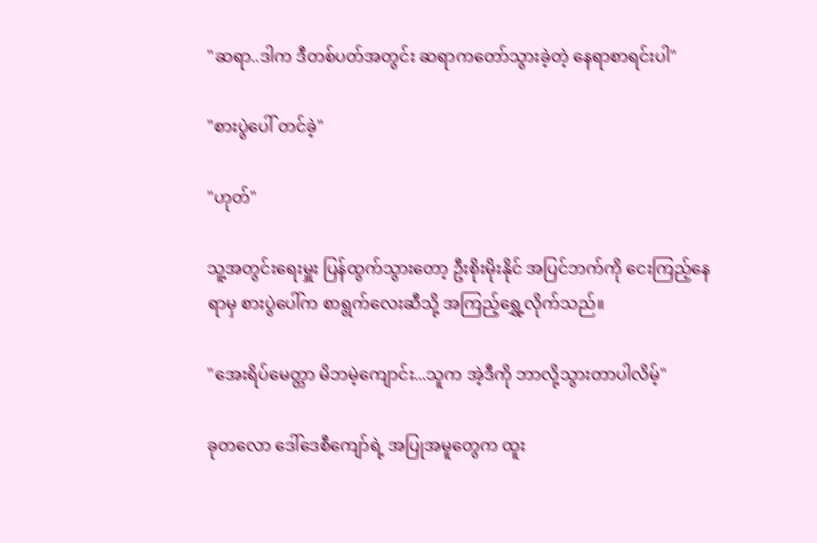"ဆရာ..ဒါက ဒီတစ်ပတ်အတွင်း ဆရာကတော်သွားခဲ့တဲ့ နေရာစာရင်းပါ"

"စားပွဲပေါ် တင်ခဲ့"

"ဟုတ်"

သူ့အတွင်းရေးမှူး ပြန်ထွက်သွားတော့ ဦးစိုးမိုးနိုင် အပြင်ဘက်ကို ငေးကြည့်နေရာမှ စားပွဲပေါ်က စာရွက်လေးဆီသို့ အကြည့်ရွှေ့လိုက်သည်။

"အေးရိပ်မေတ္တာ မိဘမဲ့ကျောင်း...သူက အဲ့ဒီကို ဘာလို့သွားတာပါလိမ့်"

ခုတလော ဒေါ်ဒေစီကျော်ရဲ့ အပြုအမူတွေက ထူး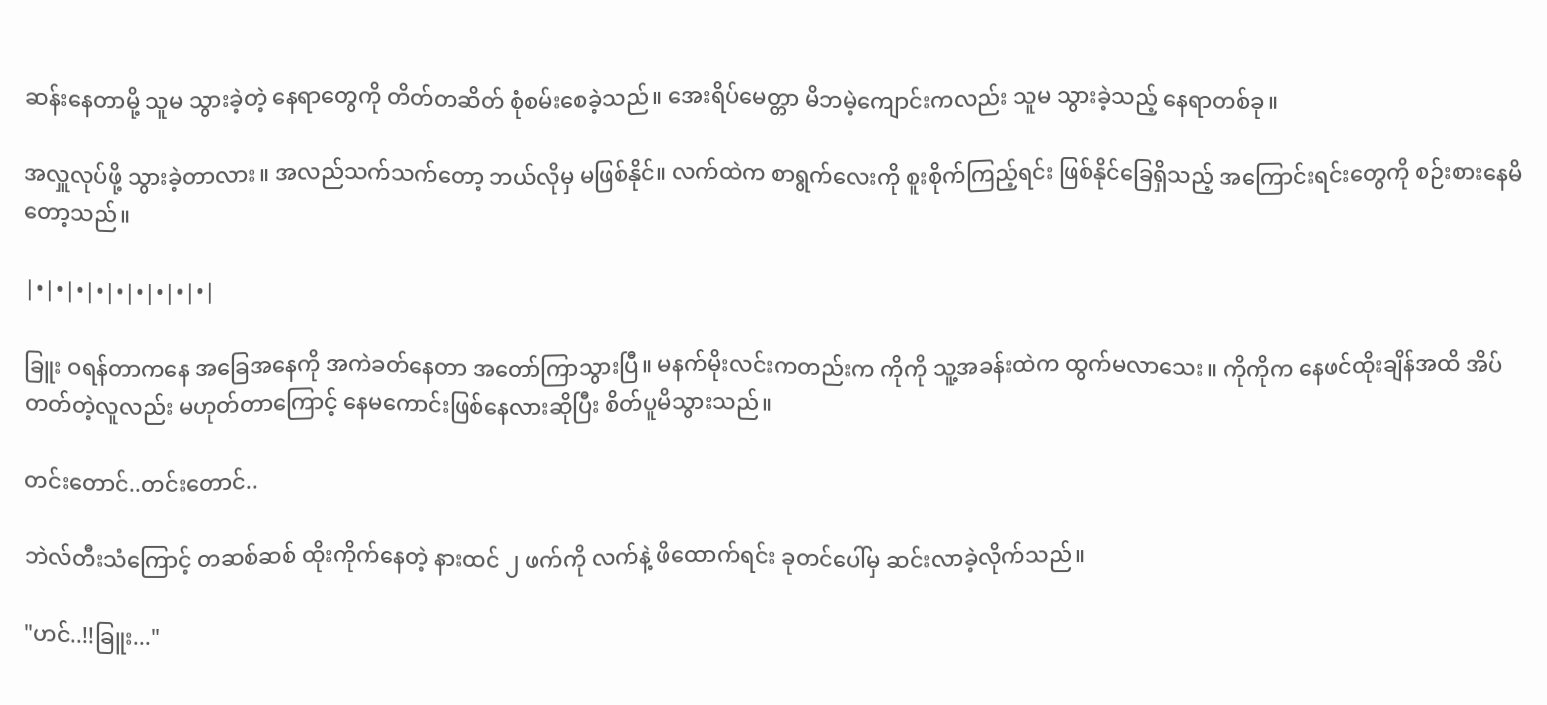ဆန်းနေတာမို့ သူမ သွားခဲ့တဲ့ နေရာတွေကို တိတ်တဆိတ် စုံစမ်းစေခဲ့သည်။ အေးရိပ်မေတ္တာ မိဘမဲ့ကျောင်းကလည်း သူမ သွားခဲ့သည့် နေရာတစ်ခု။

အလှူလုပ်ဖို့ သွားခဲ့တာလား။ အလည်သက်သက်တော့ ဘယ်လိုမှ မဖြစ်နိုင်။ လက်ထဲက စာရွက်လေးကို စူးစိုက်ကြည့်ရင်း ဖြစ်နိုင်ခြေရှိသည့် အကြောင်းရင်းတွေကို စဉ်းစားနေမိတော့သည်။

|•|•|•|•|•|•|•|•|•|

ခြူး ဝရန်တာကနေ အခြေအနေကို အကဲခတ်နေတာ အတော်ကြာသွားပြီ။ မနက်မိုးလင်းကတည်းက ကိုကို သူ့အခန်းထဲက ထွက်မလာသေး။ ကိုကိုက နေဖင်ထိုးချိန်အထိ အိပ်တတ်တဲ့လူလည်း မဟုတ်တာကြောင့် နေမကောင်းဖြစ်နေလားဆိုပြီး စိတ်ပူမိသွားသည်။

တင်းတောင်..တင်းတောင်..

ဘဲလ်တီးသံကြောင့် တဆစ်ဆစ် ထိုးကိုက်နေတဲ့ နားထင် ၂ ဖက်ကို လက်နဲ့ ဖိထောက်ရင်း ခုတင်ပေါ်မှ ဆင်းလာခဲ့လိုက်သည်။

"ဟင်..!!ခြူး..."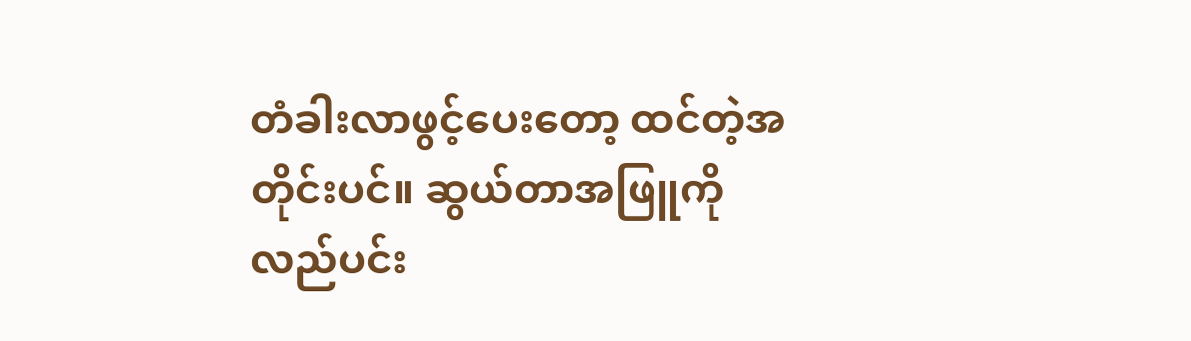တံခါးလာဖွင့်ပေးတော့ ထင်တဲ့အတိုင်းပင်။ ဆွယ်တာအဖြူကို လည်ပင်း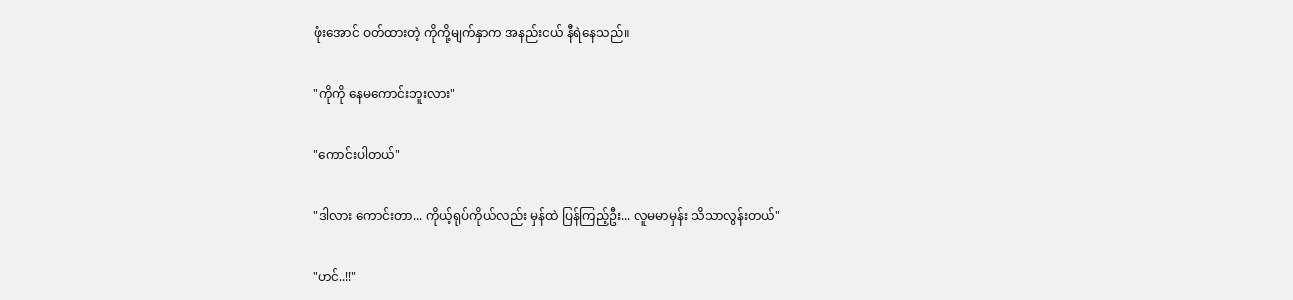ဖုံးအောင် ဝတ်ထားတဲ့ ကိုကို့မျက်နှာက အနည်းငယ် နီရဲနေသည်။

"ကိုကို နေမကောင်းဘူးလား"

"ကောင်းပါတယ်"

"ဒါလား ကောင်းတာ... ကိုယ့်ရုပ်ကိုယ်လည်း မှန်ထဲ ပြန်ကြည့်ဦး... လူမမာမှန်း သိသာလွန်းတယ်"

"ဟင်..!!"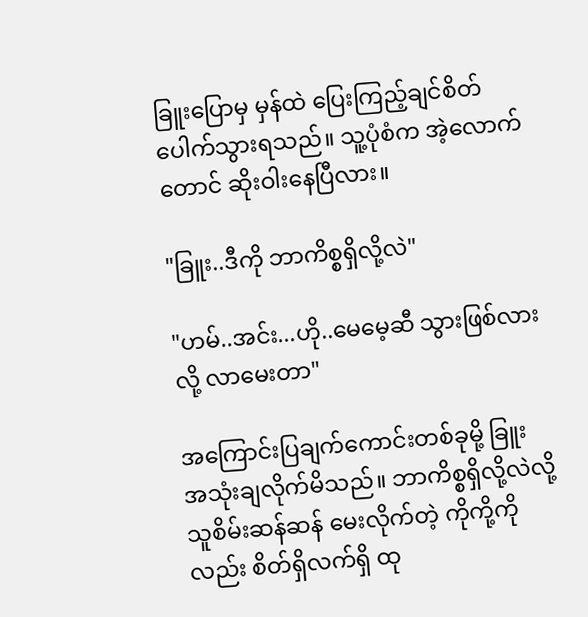ခြူးပြောမှ မှန်ထဲ ပြေးကြည့်ချင်စိတ် ပေါက်သွားရသည်။ သူ့ပုံစံက အဲ့လောက်တောင် ဆိုးဝါးနေပြီလား။

"ခြူး..ဒီကို ဘာကိစ္စရှိလို့လဲ"

"ဟမ်..အင်း...ဟို..မေမေ့ဆီ သွားဖြစ်လားလို့ လာမေးတာ"

အကြောင်းပြချက်ကောင်းတစ်ခုမို့ ခြူး အသုံးချလိုက်မိသည်။ ဘာကိစ္စရှိလို့လဲလို့ သူစိမ်းဆန်ဆန် မေးလိုက်တဲ့ ကိုကို့ကိုလည်း စိတ်ရှိလက်ရှိ ထု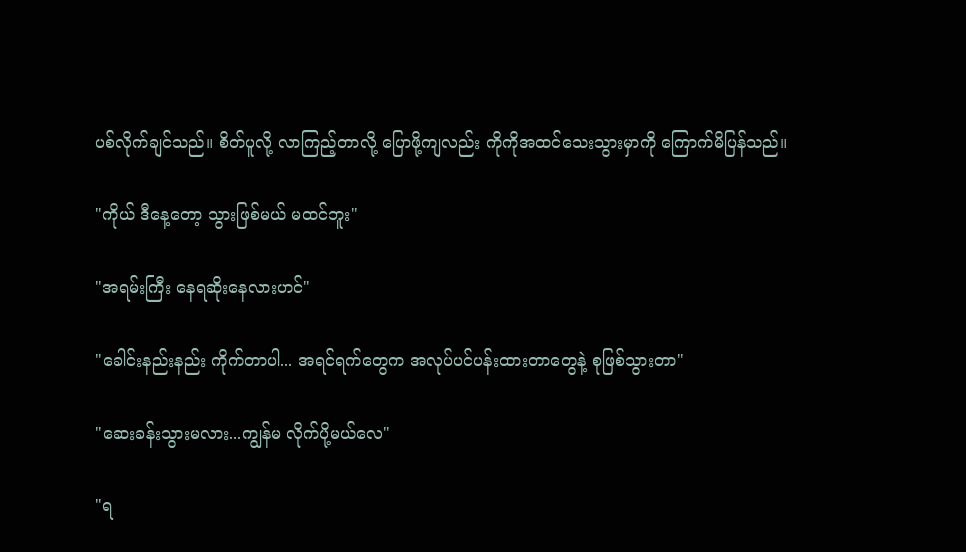ပစ်လိုက်ချင်သည်။ စိတ်ပူလို့ လာကြည့်တာလို့ ပြောဖို့ကျလည်း ကိုကိုအထင်သေးသွားမှာကို ကြောက်မိပြန်သည်။

"ကိုယ် ဒီနေ့တော့ သွားဖြစ်မယ် မထင်ဘူး"

"အရမ်းကြီး နေရဆိုးနေလားဟင်"

"ခေါင်းနည်းနည်း ကိုက်တာပါ... အရင်ရက်တွေက အလုပ်ပင်ပန်းထားတာတွေနဲ့ စုဖြစ်သွားတာ"

"ဆေးခန်းသွားမလား...ကျွန်မ လိုက်ပို့မယ်လေ"

"ရ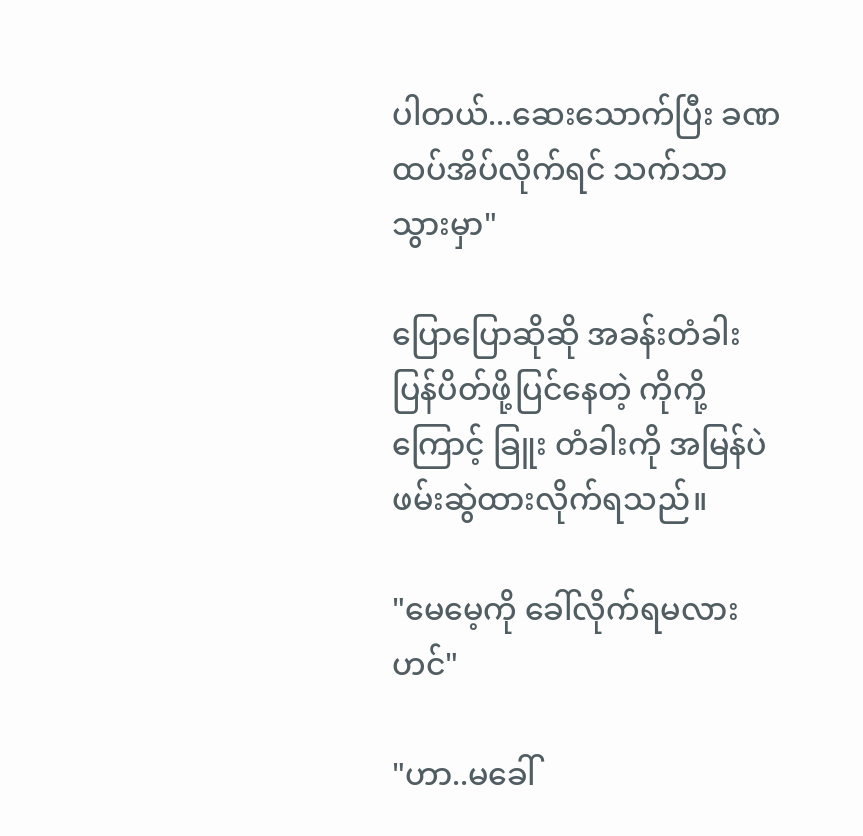ပါတယ်...ဆေးသောက်ပြီး ခဏ ထပ်အိပ်လိုက်ရင် သက်သာသွားမှာ"

ပြောပြောဆိုဆို အခန်းတံခါး ပြန်ပိတ်ဖို့ပြင်နေတဲ့ ကိုကို့ကြောင့် ခြူး တံခါးကို အမြန်ပဲ ဖမ်းဆွဲထားလိုက်ရသည်။

"မေမေ့ကို ခေါ်လိုက်ရမလားဟင်"

"ဟာ..မခေါ်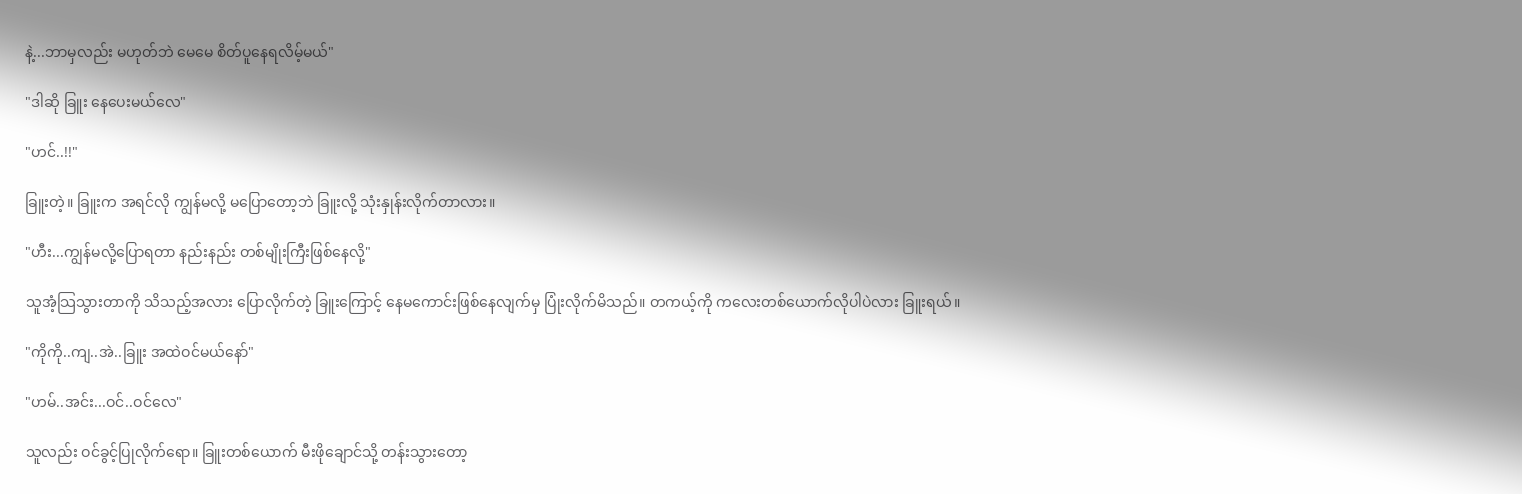နဲ့...ဘာမှလည်း မဟုတ်ဘဲ မေမေ စိတ်ပူနေရလိမ့်မယ်"

"ဒါဆို ခြူး နေပေးမယ်လေ"

"ဟင်..!!"

ခြူးတဲ့။ ခြူးက အရင်လို ကျွန်မလို့ မပြောတော့ဘဲ ခြူးလို့ သုံးနှုန်းလိုက်တာလား။

"ဟီး...ကျွန်မလို့ပြောရတာ နည်းနည်း တစ်မျိုးကြီးဖြစ်နေလို့"

သူအံ့သြသွားတာကို သိသည့်အလား ပြောလိုက်တဲ့ ခြူးကြောင့် နေမကောင်းဖြစ်နေလျက်မှ ပြုံးလိုက်မိသည်။ တကယ့်ကို ကလေးတစ်ယောက်လိုပါပဲလား ခြူးရယ်။

"ကိုကို..ကျ..အဲ..ခြူး အထဲဝင်မယ်နော်"

"ဟမ်..အင်း...ဝင်..ဝင်လေ"

သူလည်း ဝင်ခွင့်ပြုလိုက်ရော။ ခြူးတစ်ယောက် မီးဖိုချောင်သို့ တန်းသွားတော့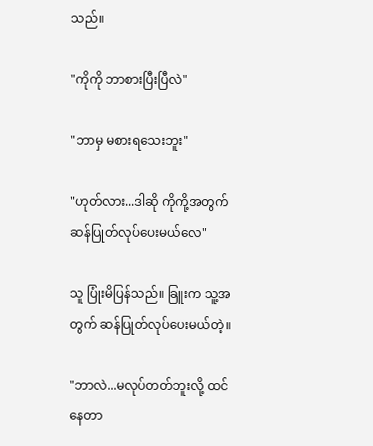သည်။

"ကိုကို ဘာစားပြီးပြီလဲ"

"ဘာမှ မစားရသေးဘူး"

"ဟုတ်လား...ဒါဆို ကိုကို့အတွက် ဆန်ပြုတ်လုပ်ပေးမယ်လေ"

သူ ပြုံးမိပြန်သည်။ ခြူးက သူ့အတွက် ဆန်ပြုတ်လုပ်ပေးမယ်တဲ့။

"ဘာလဲ...မလုပ်တတ်ဘူးလို့ ထင်နေတာ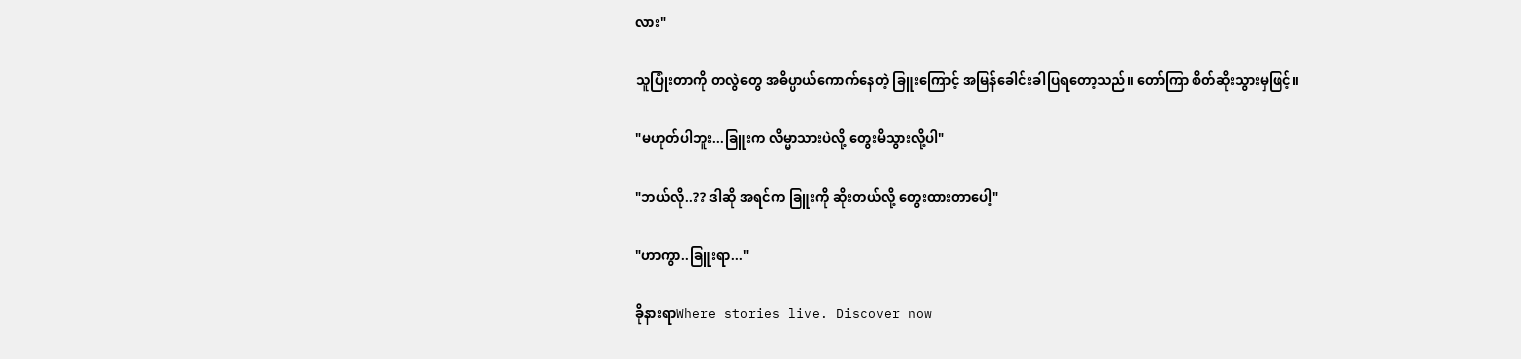လား"

သူပြုံးတာကို တလွဲတွေ အဓိပ္ပာယ်ကောက်နေတဲ့ ခြူးကြောင့် အမြန်ခေါင်းခါပြရတော့သည်။ တော်ကြာ စိတ်ဆိုးသွားမှဖြင့်။

"မဟုတ်ပါဘူး...ခြူးက လိမ္မာသားပဲလို့ တွေးမိသွားလို့ပါ"

"ဘယ်လို..?? ဒါဆို အရင်က ခြူးကို ဆိုးတယ်လို့ တွေးထားတာပေါ့"

"ဟာကွာ..ခြူးရာ..."

ခိုနားရာWhere stories live. Discover now